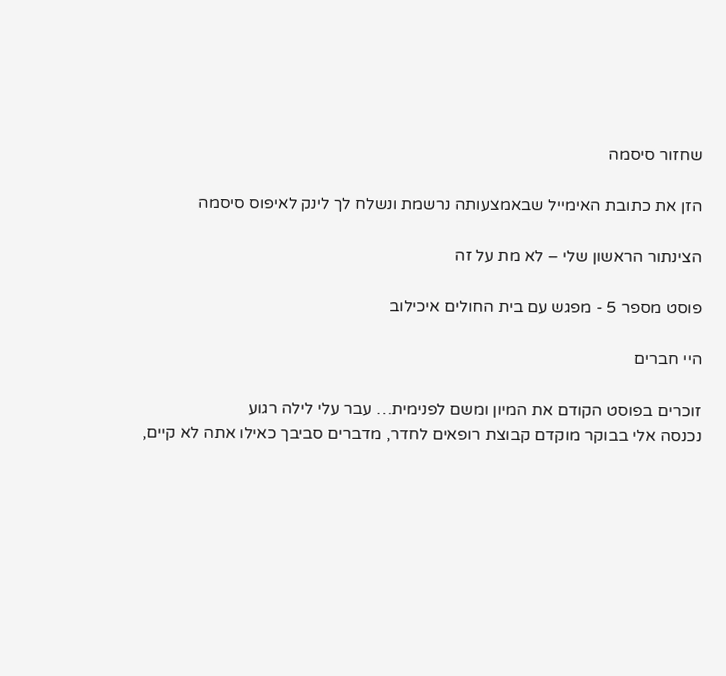שחזור סיסמה

הזן את כתובת האימייל שבאמצעותה נרשמת ונשלח לך לינק לאיפוס סיסמה

הצינתור הראשון שלי – לא מת על זה

פוסט מספר 5 - מפגש עם בית החולים איכילוב

היי חברים

זוכרים בפוסט הקודם את המיון ומשם לפנימית… עבר עלי לילה רגוע
נכנסה אלי בבוקר מוקדם קבוצת רופאים לחדר, מדברים סביבך כאילו אתה לא קיים,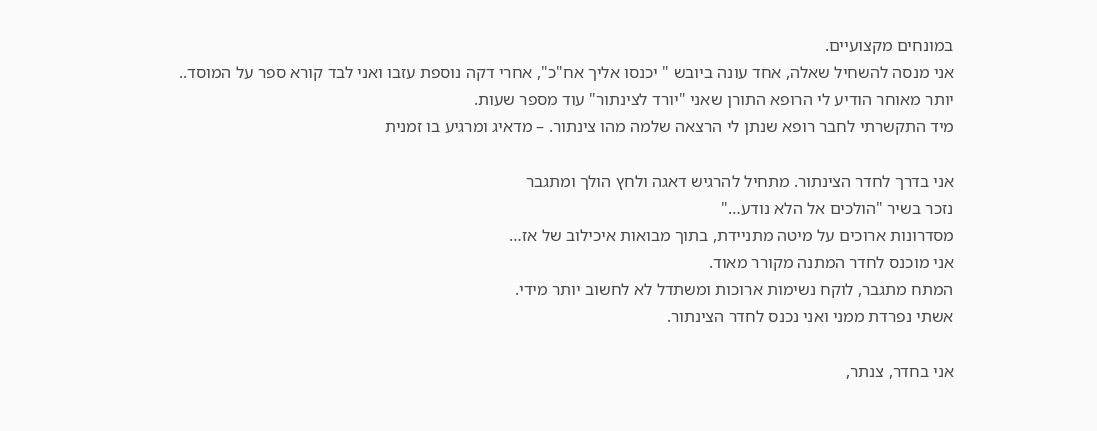במונחים מקצועיים.
אני מנסה להשחיל שאלה, אחד עונה ביובש " יכנסו אליך אח"כ", אחרי דקה נוספת עזבו ואני לבד קורא ספר על המוסד..
יותר מאוחר הודיע לי הרופא התורן שאני "יורד לצינתור" עוד מספר שעות.
מיד התקשרתי לחבר רופא שנתן לי הרצאה שלמה מהו צינתור. – מדאיג ומרגיע בו זמנית

אני בדרך לחדר הצינתור. מתחיל להרגיש דאגה ולחץ הולך ומתגבר
נזכר בשיר "הולכים אל הלא נודע…"
מסדרונות ארוכים על מיטה מתניידת, בתוך מבואות איכילוב של אז…
אני מוכנס לחדר המתנה מקורר מאוד.
המתח מתגבר, לוקח נשימות ארוכות ומשתדל לא לחשוב יותר מידי.
אשתי נפרדת ממני ואני נכנס לחדר הצינתור.

אני בחדר, צנתר,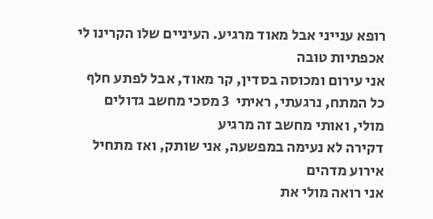רופא ענייני אבל מאוד מרגיע. העיניים שלו הקרינו לי אכפתיות טובה
אני עירום ומכוסה בסדין, קר מאוד, אבל לפתע חלף כל המתח, נרגעתי, ראיתי  3 מסכי מחשב גדולים מולי, ואותי מחשב זה מרגיע
דקירה לא נעימה במפשעה, אני שותק, ואז מתחיל אירוע מדהים
אני רואה מולי את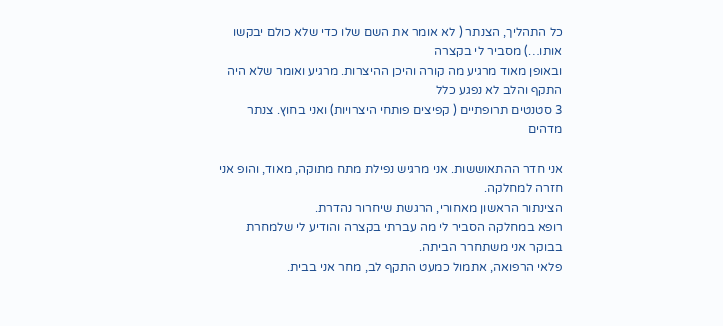כל התהליך, הצנתר ( לא אומר את השם שלו כדי שלא כולם יבקשו אותו…) מסביר לי בקצרה
ובאופן מאוד מרגיע מה קורה והיכן ההיצרות. מרגיע ואומר שלא היה התקף והלב לא נפגע כלל
3 סטנטים תרופתיים ( קפיצים פותחי היצרויות) ואני בחוץ. צנתר מדהים

אני חדר ההתאוששות. אני מרגיש נפילת מתח מתוקה, מאוד, והופ אני חזרה למחלקה.
הצינתור הראשון מאחורי, הרגשת שיחרור נהדרת.
רופא במחלקה הסביר לי מה עברתי בקצרה והודיע לי שלמחרת בבוקר אני משתחרר הביתה.
פלאי הרפואה, אתמול כמעט התקף לב, מחר אני בבית.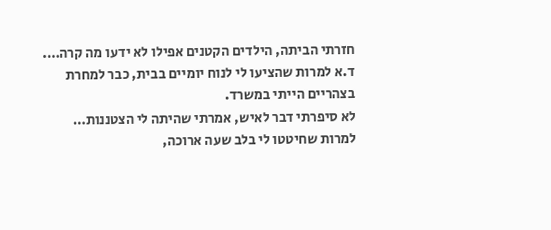חזרתי הביתה, הילדים הקטנים אפילו לא ידעו מה קרה….
ד.א למרות שהציעו לי לנוח יומיים בבית, כבר למחרת בצהריים הייתי במשרד.
לא סיפרתי דבר לאיש, אמרתי שהיתה לי הצטננות…
למרות שחיטטו לי בלב שעה ארוכה,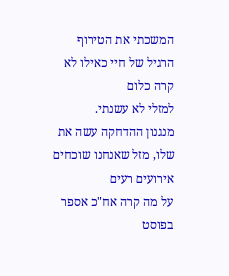המשכתי את הטירוף הרגיל של חיי כאילו לא קרה כלום
למזלי לא עשנתי.
מנגנון ההדחקה עשה את שלו, מזל שאנחנו שוכחים אירועים רעים
על מה קרה אח"כ אספר בפוסט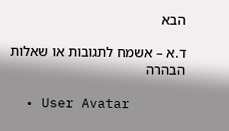הבא

ד.א – אשמח לתגובות או שאלות הבהרה

  • User Avatar